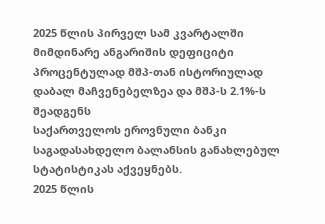2025 წლის პირველ სამ კვარტალში მიმდინარე ანგარიშის დეფიციტი პროცენტულად მშპ-თან ისტორიულად დაბალ მაჩვენებელზეა და მშპ-ს 2.1%-ს შეადგენს
საქართველოს ეროვნული ბანკი საგადასახდელო ბალანსის განახლებულ სტატისტიკას აქვეყნებს.
2025 წლის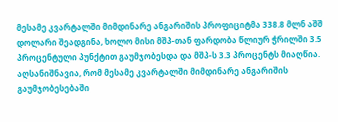მესამე კვარტალში მიმდინარე ანგარიშის პროფიციტმა 338.8 მლნ აშშ დოლარი შეადგინა, ხოლო მისი მშპ-თან ფარდობა წლიურ ჭრილში 3.5 პროცენტული პუნქტით გაუმჯობესდა და მშპ-ს 3.3 პროცენტს მიაღწია.
აღსანიშნავია, რომ მესამე კვარტალში მიმდინარე ანგარიშის გაუმჯობესებაში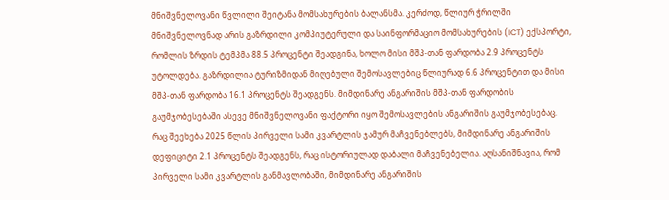მნიშვნელოვანი წვლილი შეიტანა მომსახურების ბალანსმა. კერძოდ, წლიურ ჭრილში მნიშვნელოვნად არის გაზრდილი კომპიუტერული და საინფორმაციო მომსახურების (ICT) ექსპორტი, რომლის ზრდის ტემპმა 88.5 პროცენტი შეადგინა, ხოლო მისი მშპ-თან ფარდობა 2.9 პროცენტს უტოლდება. გაზრდილია ტურიზმიდან მიღებული შემოსავლებიც წლიურად 6.6 პროცენტით და მისი მშპ-თან ფარდობა 16.1 პროცენტს შეადგენს. მიმდინარე ანგარიშის მშპ-თან ფარდობის გაუმჯობესებაში ასევე მნიშვნელოვანი ფაქტორი იყო შემოსავლების ანგარიშის გაუმჯობესებაც.
რაც შეეხება 2025 წლის პირველი სამი კვარტლის ჯამურ მაჩვენებლებს, მიმდინარე ანგარიშის დეფიციტი 2.1 პროცენტს შეადგენს, რაც ისტორიულად დაბალი მაჩვენებელია. აღსანიშნავია, რომ პირველი სამი კვარტლის განმავლობაში, მიმდინარე ანგარიშის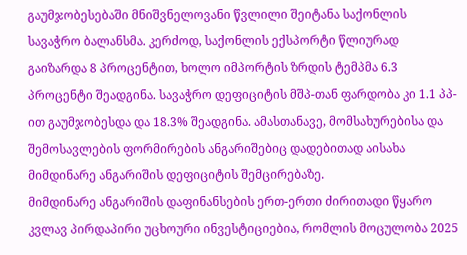გაუმჯობესებაში მნიშვნელოვანი წვლილი შეიტანა საქონლის სავაჭრო ბალანსმა. კერძოდ, საქონლის ექსპორტი წლიურად გაიზარდა 8 პროცენტით, ხოლო იმპორტის ზრდის ტემპმა 6.3 პროცენტი შეადგინა. სავაჭრო დეფიციტის მშპ-თან ფარდობა კი 1.1 პპ-ით გაუმჯობესდა და 18.3% შეადგინა. ამასთანავე, მომსახურებისა და შემოსავლების ფორმირების ანგარიშებიც დადებითად აისახა მიმდინარე ანგარიშის დეფიციტის შემცირებაზე.
მიმდინარე ანგარიშის დაფინანსების ერთ-ერთი ძირითადი წყარო კვლავ პირდაპირი უცხოური ინვესტიციებია, რომლის მოცულობა 2025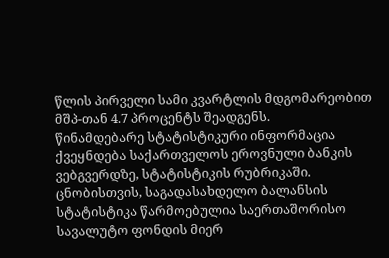წლის პირველი სამი კვარტლის მდგომარეობით მშპ-თან 4.7 პროცენტს შეადგენს.
წინამდებარე სტატისტიკური ინფორმაცია ქვეყნდება საქართველოს ეროვნული ბანკის ვებგვერდზე, სტატისტიკის რუბრიკაში.
ცნობისთვის, საგადასახდელო ბალანსის სტატისტიკა წარმოებულია საერთაშორისო სავალუტო ფონდის მიერ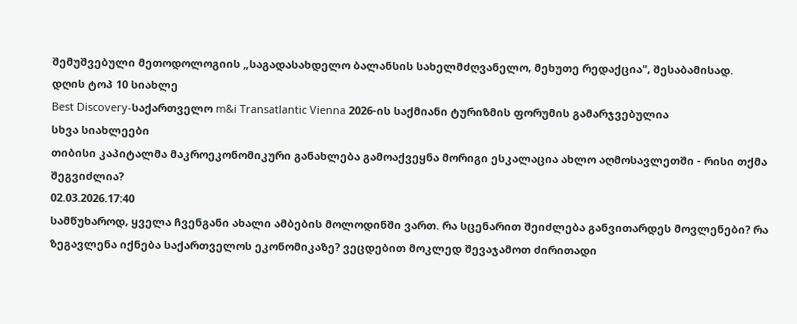შემუშვებული მეთოდოლოგიის „საგადასახდელო ბალანსის სახელმძღვანელო, მეხუთე რედაქცია", შესაბამისად.
დღის ტოპ 10 სიახლე
Best Discovery-საქართველო m&i Transatlantic Vienna 2026-ის საქმიანი ტურიზმის ფორუმის გამარჯვებულია
სხვა სიახლეები
თიბისი კაპიტალმა მაკროეკონომიკური განახლება გამოაქვეყნა მორიგი ესკალაცია ახლო აღმოსავლეთში - რისი თქმა შეგვიძლია?
02.03.2026.17:40
სამწუხაროდ, ყველა ჩვენგანი ახალი ამბების მოლოდინში ვართ. რა სცენარით შეიძლება განვითარდეს მოვლენები? რა ზეგავლენა იქნება საქართველოს ეკონომიკაზე? ვეცდებით მოკლედ შევაჯამოთ ძირითადი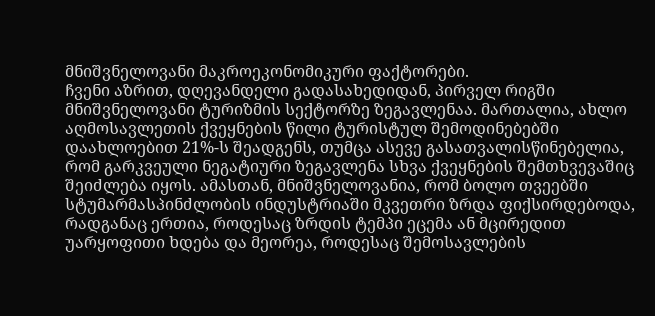მნიშვნელოვანი მაკროეკონომიკური ფაქტორები.
ჩვენი აზრით, დღევანდელი გადასახედიდან, პირველ რიგში მნიშვნელოვანი ტურიზმის სექტორზე ზეგავლენაა. მართალია, ახლო აღმოსავლეთის ქვეყნების წილი ტურისტულ შემოდინებებში დაახლოებით 21%-ს შეადგენს, თუმცა ასევე გასათვალისწინებელია, რომ გარკვეული ნეგატიური ზეგავლენა სხვა ქვეყნების შემთხვევაშიც შეიძლება იყოს. ამასთან, მნიშვნელოვანია, რომ ბოლო თვეებში სტუმარმასპინძლობის ინდუსტრიაში მკვეთრი ზრდა ფიქსირდებოდა, რადგანაც ერთია, როდესაც ზრდის ტემპი ეცემა ან მცირედით უარყოფითი ხდება და მეორეა, როდესაც შემოსავლების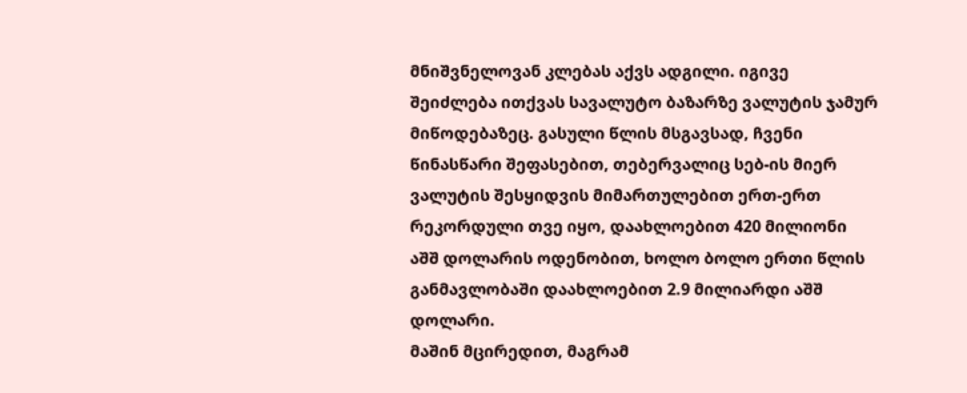მნიშვნელოვან კლებას აქვს ადგილი. იგივე შეიძლება ითქვას სავალუტო ბაზარზე ვალუტის ჯამურ მიწოდებაზეც. გასული წლის მსგავსად, ჩვენი წინასწარი შეფასებით, თებერვალიც სებ-ის მიერ ვალუტის შესყიდვის მიმართულებით ერთ-ერთ რეკორდული თვე იყო, დაახლოებით 420 მილიონი აშშ დოლარის ოდენობით, ხოლო ბოლო ერთი წლის განმავლობაში დაახლოებით 2.9 მილიარდი აშშ დოლარი.
მაშინ მცირედით, მაგრამ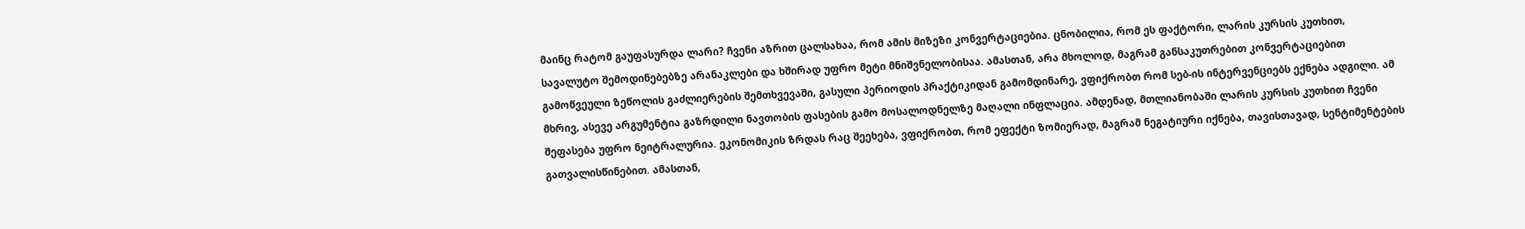მაინც რატომ გაუფასურდა ლარი? ჩვენი აზრით ცალსახაა, რომ ამის მიზეზი კონვერტაციებია. ცნობილია, რომ ეს ფაქტორი, ლარის კურსის კუთხით, სავალუტო შემოდინებებზე არანაკლები და ხშირად უფრო მეტი მნიშვნელობისაა. ამასთან, არა მხოლოდ, მაგრამ განსაკუთრებით კონვერტაციებით გამოწვეული ზეწოლის გაძლიერების შემთხვევაში, გასული პერიოდის პრაქტიკიდან გამომდინარე, ვფიქრობთ რომ სებ-ის ინტერვენციებს ექნება ადგილი. ამ მხრივ, ასევე არგუმენტია გაზრდილი ნავთობის ფასების გამო მოსალოდნელზე მაღალი ინფლაცია. ამდენად, მთლიანობაში ლარის კურსის კუთხით ჩვენი შეფასება უფრო ნეიტრალურია. ეკონომიკის ზრდას რაც შეეხება, ვფიქრობთ, რომ ეფექტი ზომიერად, მაგრამ ნეგატიური იქნება, თავისთავად, სენტიმენტების გათვალისწინებით. ამასთან,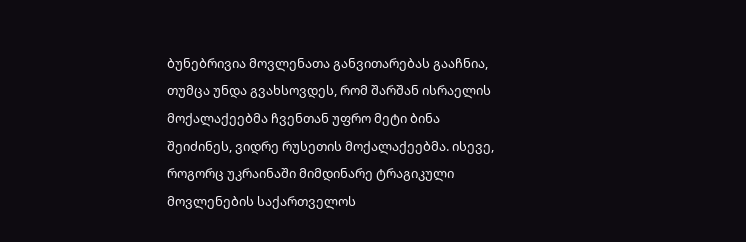ბუნებრივია მოვლენათა განვითარებას გააჩნია, თუმცა უნდა გვახსოვდეს, რომ შარშან ისრაელის მოქალაქეებმა ჩვენთან უფრო მეტი ბინა შეიძინეს, ვიდრე რუსეთის მოქალაქეებმა. ისევე, როგორც უკრაინაში მიმდინარე ტრაგიკული მოვლენების საქართველოს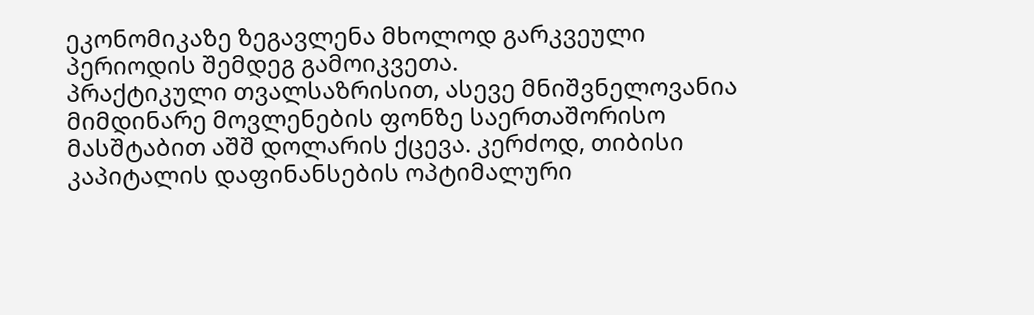ეკონომიკაზე ზეგავლენა მხოლოდ გარკვეული პერიოდის შემდეგ გამოიკვეთა.
პრაქტიკული თვალსაზრისით, ასევე მნიშვნელოვანია მიმდინარე მოვლენების ფონზე საერთაშორისო მასშტაბით აშშ დოლარის ქცევა. კერძოდ, თიბისი კაპიტალის დაფინანსების ოპტიმალური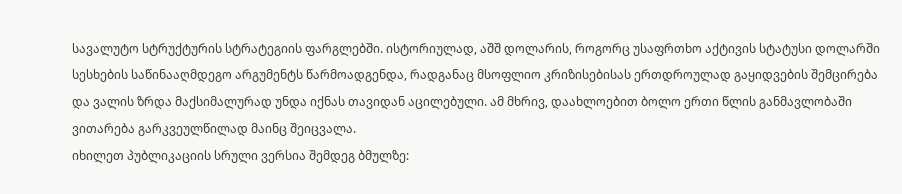სავალუტო სტრუქტურის სტრატეგიის ფარგლებში. ისტორიულად, აშშ დოლარის, როგორც უსაფრთხო აქტივის სტატუსი დოლარში სესხების საწინააღმდეგო არგუმენტს წარმოადგენდა, რადგანაც მსოფლიო კრიზისებისას ერთდროულად გაყიდვების შემცირება და ვალის ზრდა მაქსიმალურად უნდა იქნას თავიდან აცილებული. ამ მხრივ, დაახლოებით ბოლო ერთი წლის განმავლობაში ვითარება გარკვეულწილად მაინც შეიცვალა.
იხილეთ პუბლიკაციის სრული ვერსია შემდეგ ბმულზე: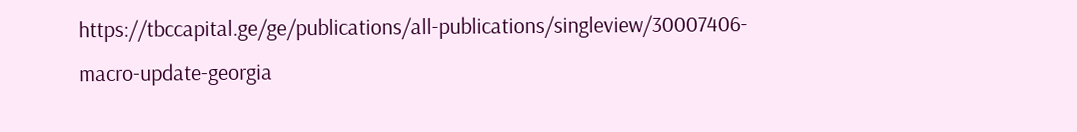https://tbccapital.ge/ge/publications/all-publications/singleview/30007406-macro-update-georgia